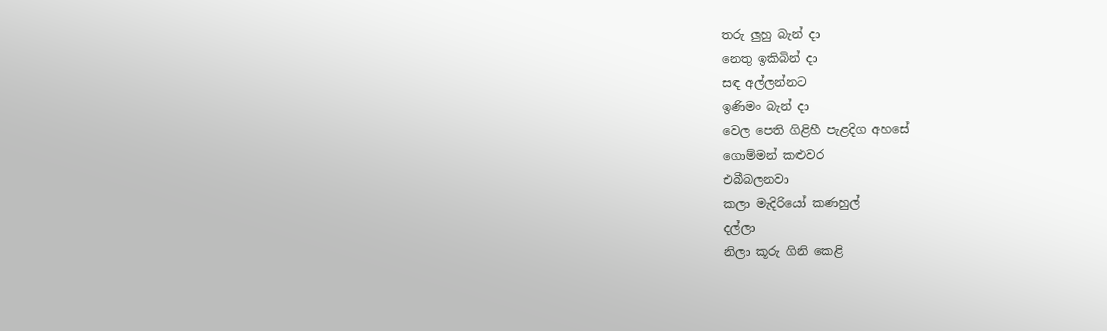තරු ලුහු බැන් දා
නෙතු ඉකිබින් දා
සඳ අල්ලන්නට
ඉණිමං බැන් දා
වෙල පෙති ගිළිහී පැළදිග අහසේ
ගොම්මන් කළුවර
එබීබලනවා
කලා මැදිරියෝ කණහුල්
දල්ලා
නිලා කූරු ගිනි කෙළි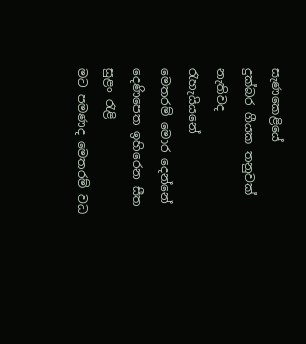සැණකෙළියේ
දුක්බර ගීයක තනුවක්
නැතිවද
රැහැයියනේ
මෙතරම් මොර දෙන්නේ
දෙණිපෙත ඉහිරෙන සීත
සුළං රැළි
මට පමණද මෙතරම් වධ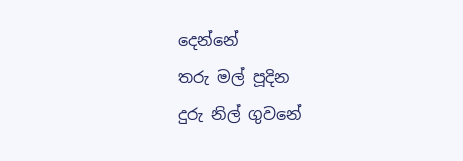දෙන්නේ
තරු මල් පූදින
දුරු නිල් ගුවනේ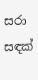සරා සඳක්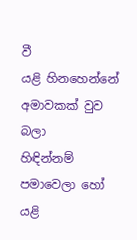වී
යළි හිනහෙන්නේ
අමාවකක් වුව බලා
හිඳින්නම්
පමාවෙලා හෝ යළි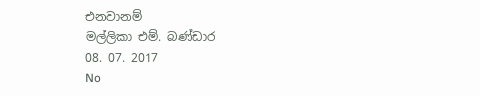එනවානම්
මල්ලිකා එම්. බණ්ඩාර
08. 07. 2017
No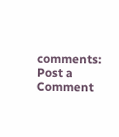comments:
Post a Comment